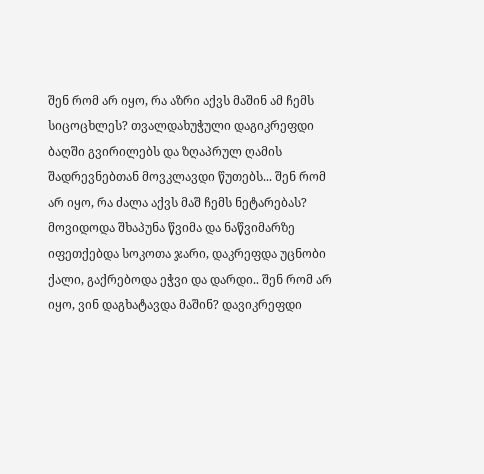შენ რომ არ იყო, რა აზრი აქვს მაშინ ამ ჩემს სიცოცხლეს? თვალდახუჭული დაგიკრეფდი ბაღში გვირილებს და ზღაპრულ ღამის შადრევნებთან მოვკლავდი წუთებს... შენ რომ არ იყო, რა ძალა აქვს მაშ ჩემს ნეტარებას? მოვიდოდა შხაპუნა წვიმა და ნაწვიმარზე იფეთქებდა სოკოთა ჯარი, დაკრეფდა უცნობი ქალი, გაქრებოდა ეჭვი და დარდი.. შენ რომ არ იყო, ვინ დაგხატავდა მაშინ? დავიკრეფდი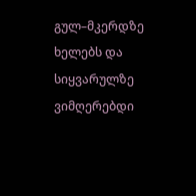გულ–მკერდზე ხელებს და სიყვარულზე ვიმღერებდი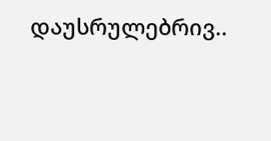დაუსრულებრივ..